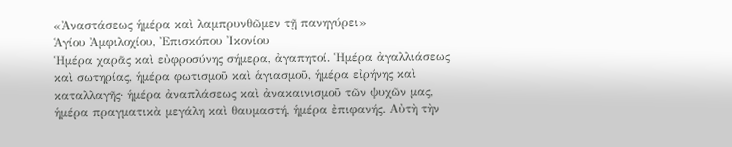«Ἀναστάσεως ἡμέρα καὶ λαμπρυνθῶμεν τῇ πανηγύρει»
Ἁγίου Ἀμφιλοχίου, Ἐπισκόπου Ἰκονίου
Ἡμέρα χαρᾶς καὶ εὐφροσύνης σήμερα, ἀγαπητοί. Ἡμέρα ἀγαλλιάσεως καὶ σωτηρίας, ἡμέρα φωτισμοῦ καὶ ἁγιασμοῦ, ἡμέρα εἰρήνης καὶ καταλλαγῆς· ἡμέρα ἀναπλάσεως καὶ ἀνακαινισμοῦ τῶν ψυχῶν μας, ἡμέρα πραγματικὰ μεγάλη καὶ θαυμαστή, ἡμέρα ἐπιφανής. Αὐτὴ τὴν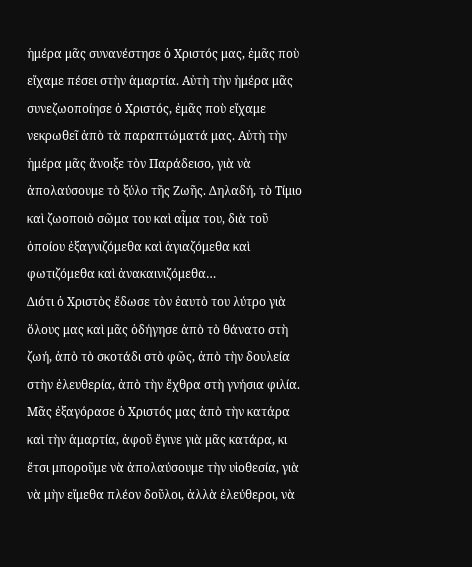ἡμέρα μᾶς συνανέστησε ὁ Χριστός μας, ἐμᾶς ποὺ εἴχαμε πέσει στὴν ἁμαρτία. Αὐτὴ τὴν ἡμέρα μᾶς συνεζωοποίησε ὁ Χριστός, ἐμᾶς ποὺ εἴχαμε νεκρωθεῖ ἀπὸ τὰ παραπτώματά μας. Αὐτὴ τὴν ἡμέρα μᾶς ἄνοιξε τὸν Παράδεισο, γιὰ νὰ ἀπολαύσουμε τὸ ξύλο τῆς Ζωῆς. Δηλαδή, τὸ Τίμιο καὶ ζωοποιὸ σῶμα του καὶ αἷμα του, διὰ τοῦ ὁποίου ἐξαγνιζόμεθα καὶ ἁγιαζόμεθα καὶ φωτιζόμεθα καὶ ἀνακαινιζόμεθα…
Διότι ὁ Χριστὸς ἔδωσε τὸν ἑαυτὸ του λύτρο γιὰ ὅλους μας καὶ μᾶς ὁδήγησε ἀπὸ τὸ θάνατο στὴ ζωή, ἀπὸ τὸ σκοτάδι στὸ φῶς, ἀπὸ τὴν δουλεία στὴν ἐλευθερία, ἀπὸ τὴν ἔχθρα στὴ γνήσια φιλία. Μᾶς ἐξαγόρασε ὁ Χριστός μας ἀπὸ τὴν κατάρα καὶ τὴν ἁμαρτία, ἀφοῦ ἔγινε γιὰ μᾶς κατάρα, κι ἔτσι μποροῦμε νὰ ἀπολαύσουμε τὴν υἱοθεσία, γιὰ νὰ μὴν εἴμεθα πλέον δοῦλοι, ἀλλὰ ἐλεύθεροι, νὰ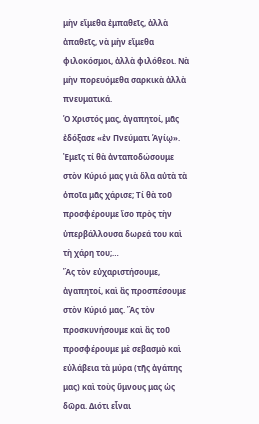μὴν εἴμεθα ἐμπαθεῖς, ἀλλὰ ἀπαθεῖς, νὰ μὴν εἴμεθα φιλοκόσμοι, ἀλλὰ φιλόθεοι. Νὰ μὴν πορευόμεθα σαρκικὰ ἀλλὰ πνευματικά.
Ὁ Χριστός μας, ἀγαπητοί, μᾶς ἐδόξασε «ἐν Πνεύματι Ἁγίῳ». Ἐμεῖς τί θὰ ἀνταποδώσουμε στὸν Κύριό μας γιὰ ὅλα αὐτὰ τὰ ὁποῖα μᾶς χάρισε; Τί θὰ τοῦ προσφέρουμε ἴσο πρὸς τὴν ὑπερβάλλουσα δωρεά του καὶ τὴ χάρη του;…
Ἂς τὸν εὐχαριστήσουμε, ἀγαπητοί, καὶ ἂς προσπέσουμε στὸν Κύριό μας. Ἂς τὸν προσκυνήσουμε καὶ ἂς τοῦ προσφέρουμε μὲ σεβασμὸ καὶ εὐλάβεια τὰ μύρα (τῆς ἀγάπης μας) καὶ τοὺς ὕμνους μας ὡς δῶρα. Διότι εἶναι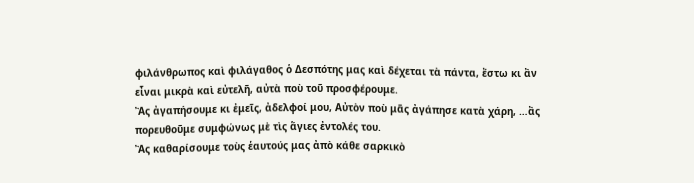φιλάνθρωπος καὶ φιλάγαθος ὁ Δεσπότης μας καὶ δέχεται τὰ πάντα, ἔστω κι ἂν εἶναι μικρὰ καὶ εὐτελῆ, αὐτὰ ποὺ τοῦ προσφέρουμε.
Ἂς ἀγαπήσουμε κι ἐμεῖς, ἀδελφοί μου, Αὐτὸν ποὺ μᾶς ἀγάπησε κατὰ χάρη, …ἂς πορευθοῦμε συμφώνως μὲ τὶς ἅγιες ἐντολές του.
Ἂς καθαρίσουμε τοὺς ἑαυτούς μας ἀπὸ κάθε σαρκικὸ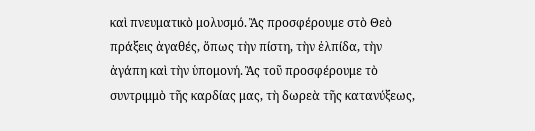καὶ πνευματικὸ μολυσμό. Ἂς προσφέρουμε στὸ Θεὸ πράξεις ἀγαθές, ὅπως τὴν πίστη, τὴν ἐλπίδα, τὴν ἀγάπη καὶ τὴν ὑπομονή. Ἂς τοῦ προσφέρουμε τὸ συντριμμὸ τῆς καρδίας μας, τὴ δωρεὰ τῆς κατανύξεως,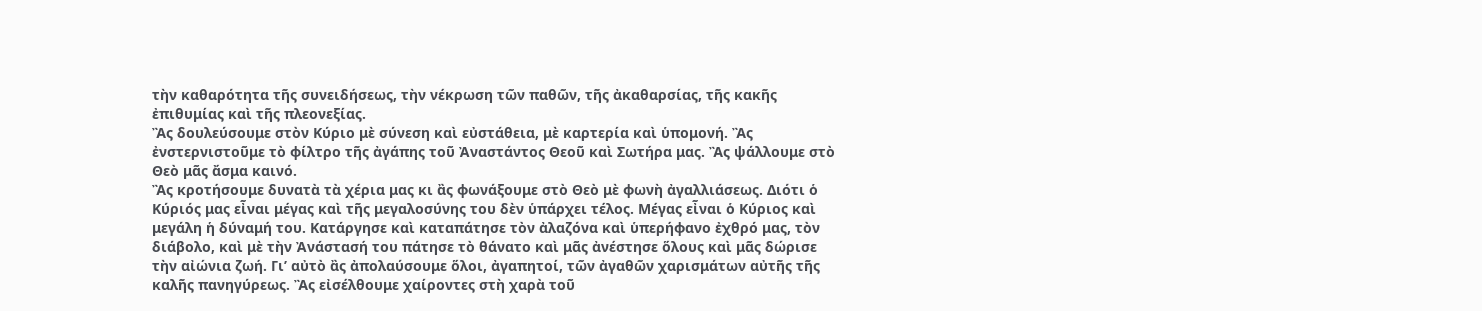τὴν καθαρότητα τῆς συνειδήσεως, τὴν νέκρωση τῶν παθῶν, τῆς ἀκαθαρσίας, τῆς κακῆς ἐπιθυμίας καὶ τῆς πλεονεξίας.
Ἂς δουλεύσουμε στὸν Κύριο μὲ σύνεση καὶ εὐστάθεια, μὲ καρτερία καὶ ὑπομονή. Ἂς ἐνστερνιστοῦμε τὸ φίλτρο τῆς ἀγάπης τοῦ Ἀναστάντος Θεοῦ καὶ Σωτήρα μας. Ἂς ψάλλουμε στὸ Θεὸ μᾶς ἄσμα καινό.
Ἂς κροτήσουμε δυνατὰ τὰ χέρια μας κι ἂς φωνάξουμε στὸ Θεὸ μὲ φωνὴ ἀγαλλιάσεως. Διότι ὁ Κύριός μας εἶναι μέγας καὶ τῆς μεγαλοσύνης του δὲν ὑπάρχει τέλος. Μέγας εἶναι ὁ Κύριος καὶ μεγάλη ἡ δύναμή του. Κατάργησε καὶ καταπάτησε τὸν ἀλαζόνα καὶ ὑπερήφανο ἐχθρό μας, τὸν διάβολο, καὶ μὲ τὴν Ἀνάστασή του πάτησε τὸ θάνατο καὶ μᾶς ἀνέστησε ὅλους καὶ μᾶς δώρισε τὴν αἰώνια ζωή. Γι’ αὐτὸ ἂς ἀπολαύσουμε ὅλοι, ἀγαπητοί, τῶν ἀγαθῶν χαρισμάτων αὐτῆς τῆς καλῆς πανηγύρεως. Ἂς εἰσέλθουμε χαίροντες στὴ χαρὰ τοῦ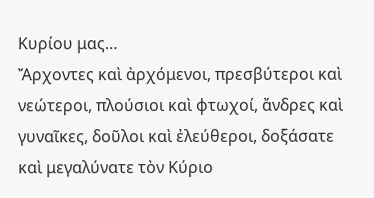Κυρίου μας…
Ἄρχοντες καὶ ἀρχόμενοι, πρεσβύτεροι καὶ νεώτεροι, πλούσιοι καὶ φτωχοί, ἄνδρες καὶ γυναῖκες, δοῦλοι καὶ ἐλεύθεροι, δοξάσατε καὶ μεγαλύνατε τὸν Κύριο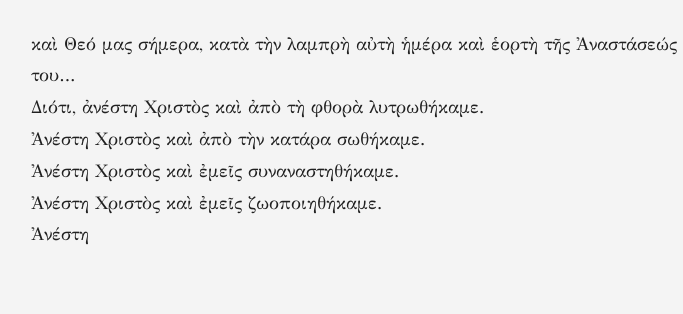καὶ Θεό μας σήμερα, κατὰ τὴν λαμπρὴ αὐτὴ ἡμέρα καὶ ἑορτὴ τῆς Ἀναστάσεώς του…
Διότι, ἀνέστη Χριστὸς καὶ ἀπὸ τὴ φθορὰ λυτρωθήκαμε.
Ἀνέστη Χριστὸς καὶ ἀπὸ τὴν κατάρα σωθήκαμε.
Ἀνέστη Χριστὸς καὶ ἐμεῖς συναναστηθήκαμε.
Ἀνέστη Χριστὸς καὶ ἐμεῖς ζωοποιηθήκαμε.
Ἀνέστη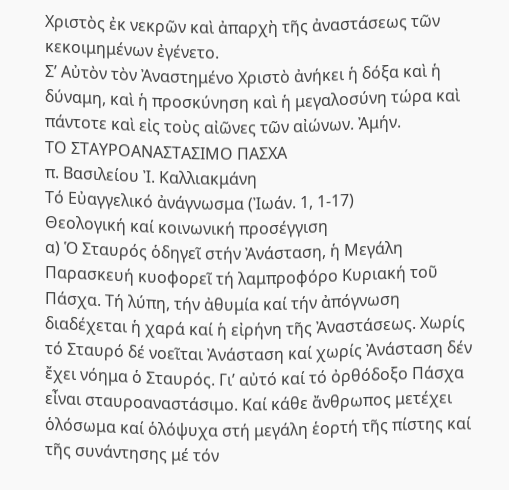Χριστὸς ἐκ νεκρῶν καὶ ἀπαρχὴ τῆς ἀναστάσεως τῶν κεκοιμημένων ἐγένετο.
Σ’ Αὐτὸν τὸν Ἀναστημένο Χριστὸ ἀνήκει ἡ δόξα καὶ ἡ δύναμη, καὶ ἡ προσκύνηση καὶ ἡ μεγαλοσύνη τώρα καὶ πάντοτε καὶ εἰς τοὺς αἰῶνες τῶν αἰώνων. Ἀμήν.
ΤΟ ΣΤΑΥΡΟΑΝΑΣΤΑΣΙΜΟ ΠΑΣΧΑ
π. Βασιλείου Ἰ. Καλλιακμάνη
Τό Εὐαγγελικό ἀνάγνωσμα (Ἰωάν. 1, 1-17)
Θεολογική καί κοινωνική προσέγγιση
α) Ὁ Σταυρός ὁδηγεῖ στήν Ἀνάσταση, ἡ Μεγάλη Παρασκευή κυοφορεῖ τή λαμπροφόρο Κυριακή τοῦ Πάσχα. Τή λύπη, τήν ἀθυμία καί τήν ἀπόγνωση διαδέχεται ἡ χαρά καί ἡ εἰρήνη τῆς Ἀναστάσεως. Χωρίς τό Σταυρό δέ νοεῖται Ἀνάσταση καί χωρίς Ἀνάσταση δέν ἔχει νόημα ὁ Σταυρός. Γι’ αὐτό καί τό ὀρθόδοξο Πάσχα εἶναι σταυροαναστάσιμο. Καί κάθε ἄνθρωπος μετέχει ὁλόσωμα καί ὁλόψυχα στή μεγάλη ἑορτή τῆς πίστης καί τῆς συνάντησης μέ τόν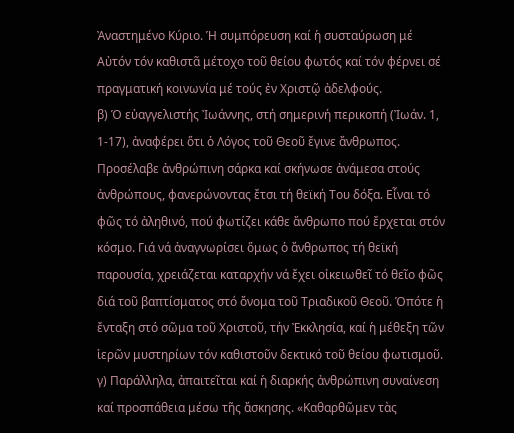Ἀναστημένο Κύριο. Ἡ συμπόρευση καί ἡ συσταύρωση μέ Αὐτόν τόν καθιστᾶ μέτοχο τοῦ θείου φωτός καί τόν φέρνει σέ πραγματική κοινωνία μέ τούς ἐν Χριστῷ ἀδελφούς.
β) Ὁ εὐαγγελιστής Ἰωάννης, στή σημερινή περικοπή (Ἰωάν. 1, 1-17), ἀναφέρει ὅτι ὁ Λόγος τοῦ Θεοῦ ἔγινε ἄνθρωπος. Προσέλαβε ἀνθρώπινη σάρκα καί σκήνωσε ἀνάμεσα στούς ἀνθρώπους, φανερώνοντας ἔτσι τή θεϊκή Του δόξα. Εἶναι τό φῶς τό ἀληθινό, πού φωτίζει κάθε ἄνθρωπο πού ἔρχεται στόν κόσμο. Γιά νά ἀναγνωρίσει ὅμως ὁ ἄνθρωπος τή θεϊκή παρουσία, χρειάζεται καταρχήν νά ἔχει οἰκειωθεῖ τό θεῖο φῶς διά τοῦ βαπτίσματος στό ὄνομα τοῦ Τριαδικοῦ Θεοῦ. Ὁπότε ἡ ἔνταξη στό σῶμα τοῦ Χριστοῦ, τήν Ἐκκλησία, καί ἡ μέθεξη τῶν ἱερῶν μυστηρίων τόν καθιστοῦν δεκτικό τοῦ θείου φωτισμοῦ.
γ) Παράλληλα, ἀπαιτεῖται καί ἡ διαρκής ἀνθρώπινη συναίνεση καί προσπάθεια μέσω τῆς ἄσκησης. «Καθαρθῶμεν τὰς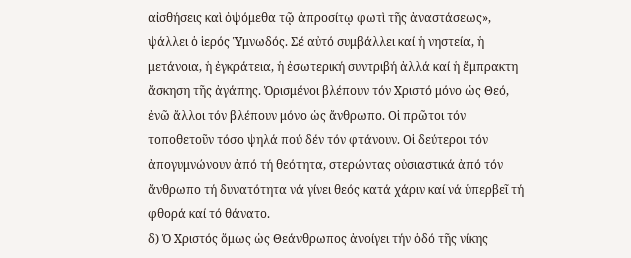αἰσθήσεις καὶ ὀψόμεθα τῷ ἀπροσίτῳ φωτὶ τῆς ἀναστάσεως», ψάλλει ὁ ἱερός Ὑμνωδός. Σέ αὐτό συμβάλλει καί ἡ νηστεία, ἡ μετάνοια, ἡ ἐγκράτεια, ἡ ἐσωτερική συντριβή ἀλλά καί ἡ ἔμπρακτη ἄσκηση τῆς ἀγάπης. Ὁρισμένοι βλέπουν τόν Χριστό μόνο ὡς Θεό, ἐνῶ ἄλλοι τόν βλέπουν μόνο ὡς ἄνθρωπο. Οἱ πρῶτοι τόν τοποθετοῦν τόσο ψηλά πού δέν τόν φτάνουν. Οἱ δεύτεροι τόν ἀπογυμνώνουν ἀπό τή θεότητα, στερώντας οὐσιαστικά ἀπό τόν ἄνθρωπο τή δυνατότητα νά γίνει θεός κατά χάριν καί νά ὑπερβεῖ τή φθορά καί τό θάνατο.
δ) Ὁ Χριστός ὅμως ὡς Θεάνθρωπος ἀνοίγει τήν ὁδό τῆς νίκης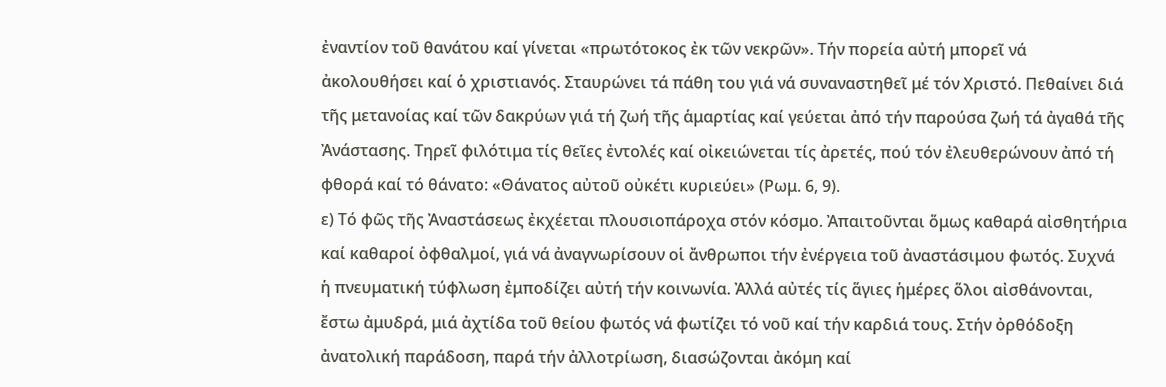ἐναντίον τοῦ θανάτου καί γίνεται «πρωτότοκος ἐκ τῶν νεκρῶν». Τήν πορεία αὐτή μπορεῖ νά ἀκολουθήσει καί ὁ χριστιανός. Σταυρώνει τά πάθη του γιά νά συναναστηθεῖ μέ τόν Χριστό. Πεθαίνει διά τῆς μετανοίας καί τῶν δακρύων γιά τή ζωή τῆς ἁμαρτίας καί γεύεται ἀπό τήν παρούσα ζωή τά ἀγαθά τῆς Ἀνάστασης. Τηρεῖ φιλότιμα τίς θεῖες ἐντολές καί οἰκειώνεται τίς ἀρετές, πού τόν ἐλευθερώνουν ἀπό τή φθορά καί τό θάνατο: «Θάνατος αὐτοῦ οὐκέτι κυριεύει» (Ρωμ. 6, 9).
ε) Τό φῶς τῆς Ἀναστάσεως ἐκχέεται πλουσιοπάροχα στόν κόσμο. Ἀπαιτοῦνται ὅμως καθαρά αἰσθητήρια καί καθαροί ὀφθαλμοί, γιά νά ἀναγνωρίσουν οἱ ἄνθρωποι τήν ἐνέργεια τοῦ ἀναστάσιμου φωτός. Συχνά ἡ πνευματική τύφλωση ἐμποδίζει αὐτή τήν κοινωνία. Ἀλλά αὐτές τίς ἅγιες ἡμέρες ὅλοι αἰσθάνονται, ἔστω ἀμυδρά, μιά ἀχτίδα τοῦ θείου φωτός νά φωτίζει τό νοῦ καί τήν καρδιά τους. Στήν ὀρθόδοξη ἀνατολική παράδοση, παρά τήν ἀλλοτρίωση, διασώζονται ἀκόμη καί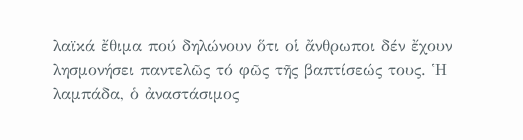λαϊκά ἔθιμα πού δηλώνουν ὅτι οἱ ἄνθρωποι δέν ἔχουν λησμονήσει παντελῶς τό φῶς τῆς βαπτίσεώς τους. Ἡ λαμπάδα, ὁ ἀναστάσιμος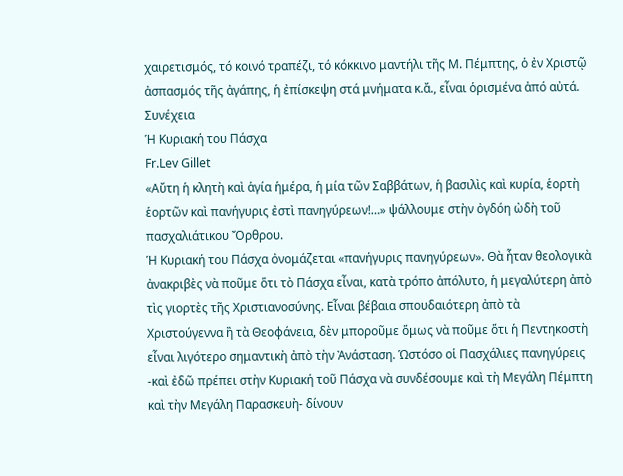χαιρετισμός, τό κοινό τραπέζι, τό κόκκινο μαντήλι τῆς Μ. Πέμπτης, ὁ ἐν Χριστῷ ἀσπασμός τῆς ἀγάπης, ἡ ἐπίσκεψη στά μνήματα κ.ἄ., εἶναι ὁρισμένα ἀπό αὐτά. Συνέχεια
Ἡ Κυριακή του Πάσχα
Fr.Lev Gillet
«Αὔτη ἡ κλητὴ καὶ ἁγία ἡμέρα, ἡ μία τῶν Σαββάτων, ἡ βασιλὶς καὶ κυρία, ἑορτὴ ἑορτῶν καὶ πανήγυρις ἐστὶ πανηγύρεων!…» ψάλλουμε στὴν ὀγδόη ὠδὴ τοῦ πασχαλιάτικου Ὄρθρου.
Ἡ Κυριακή του Πάσχα ὀνομάζεται «πανήγυρις πανηγύρεων». Θὰ ἦταν θεολογικὰ ἀνακριβὲς νὰ ποῦμε ὅτι τὸ Πάσχα εἶναι, κατὰ τρόπο ἀπόλυτο, ἡ μεγαλύτερη ἀπὸ τὶς γιορτὲς τῆς Χριστιανοσύνης. Εἶναι βέβαια σπουδαιότερη ἀπὸ τὰ Χριστούγεννα ἢ τὰ Θεοφάνεια, δὲν μποροῦμε ὅμως νὰ ποῦμε ὅτι ἡ Πεντηκοστὴ εἶναι λιγότερο σημαντικὴ ἀπὸ τὴν Ἀνάσταση. Ὡστόσο οἱ Πασχάλιες πανηγύρεις -καὶ ἐδῶ πρέπει στὴν Κυριακή τοῦ Πάσχα νὰ συνδέσουμε καὶ τὴ Μεγάλη Πέμπτη καὶ τὴν Μεγάλη Παρασκευὴ- δίνουν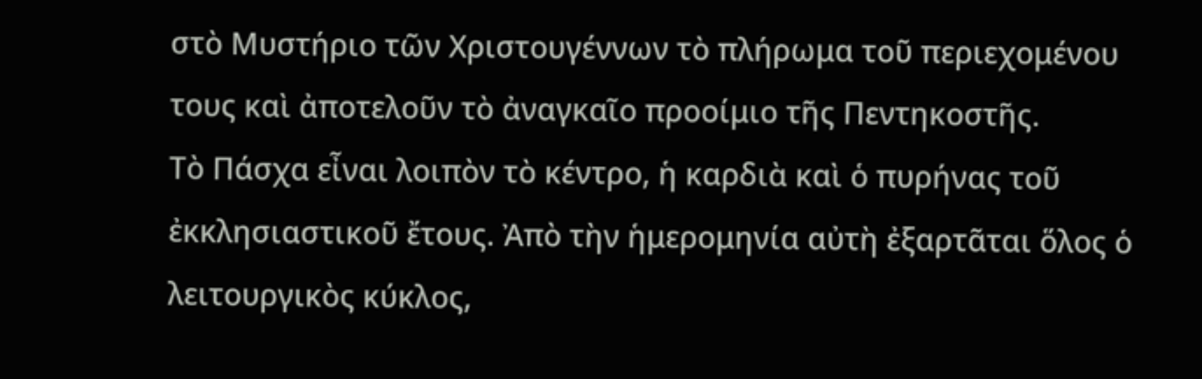στὸ Μυστήριο τῶν Χριστουγέννων τὸ πλήρωμα τοῦ περιεχομένου τους καὶ ἀποτελοῦν τὸ ἀναγκαῖο προοίμιο τῆς Πεντηκοστῆς.
Τὸ Πάσχα εἶναι λοιπὸν τὸ κέντρο, ἡ καρδιὰ καὶ ὁ πυρήνας τοῦ ἐκκλησιαστικοῦ ἔτους. Ἀπὸ τὴν ἡμερομηνία αὐτὴ ἐξαρτᾶται ὅλος ὁ λειτουργικὸς κύκλος,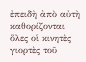ἐπειδὴ ἀπὸ αὐτὴ καθορίζονται ὅλες οἱ κινητὲς γιορτὲς τοῦ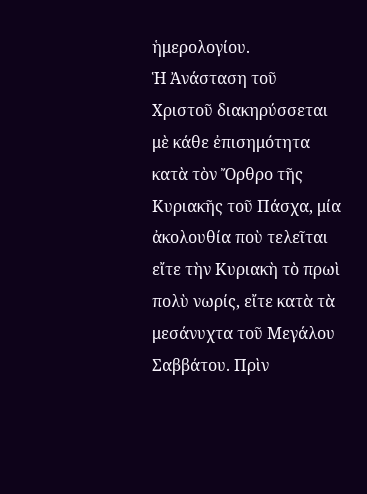ἡμερολογίου.
Ἡ Ἀνάσταση τοῦ Χριστοῦ διακηρύσσεται μὲ κάθε ἐπισημότητα κατὰ τὸν Ὄρθρο τῆς Κυριακῆς τοῦ Πάσχα, μία ἀκολουθία ποὺ τελεῖται εἴτε τὴν Κυριακὴ τὸ πρωὶ πολὺ νωρίς, εἴτε κατὰ τὰ μεσάνυχτα τοῦ Μεγάλου Σαββάτου. Πρὶν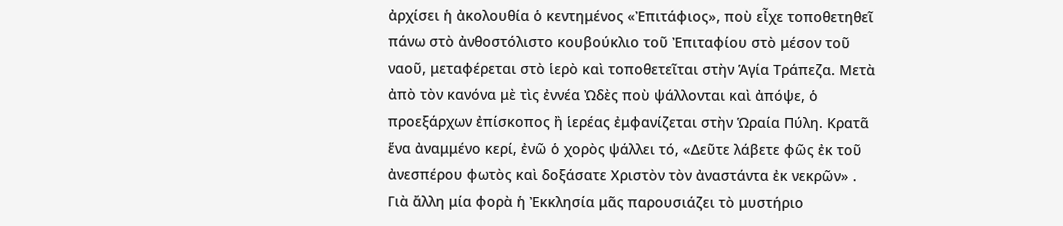ἀρχίσει ἡ ἀκολουθία ὁ κεντημένος «Ἐπιτάφιος», ποὺ εἶχε τοποθετηθεῖ πάνω στὸ ἀνθοστόλιστο κουβούκλιο τοῦ Ἐπιταφίου στὸ μέσον τοῦ ναοῦ, μεταφέρεται στὸ ἱερὸ καὶ τοποθετεῖται στὴν Ἁγία Τράπεζα. Μετὰ ἀπὸ τὸν κανόνα μὲ τὶς ἐννέα Ὠδὲς ποὺ ψάλλονται καὶ ἀπόψε, ὁ προεξάρχων ἐπίσκοπος ἢ ἱερέας ἐμφανίζεται στὴν Ὡραία Πύλη. Κρατᾶ ἕνα ἀναμμένο κερί, ἐνῶ ὁ χορὸς ψάλλει τό, «Δεῦτε λάβετε φῶς ἐκ τοῦ ἀνεσπέρου φωτὸς καὶ δοξάσατε Χριστὸν τὸν ἀναστάντα ἐκ νεκρῶν» .
Γιὰ ἄλλη μία φορὰ ἡ Ἐκκλησία μᾶς παρουσιάζει τὸ μυστήριο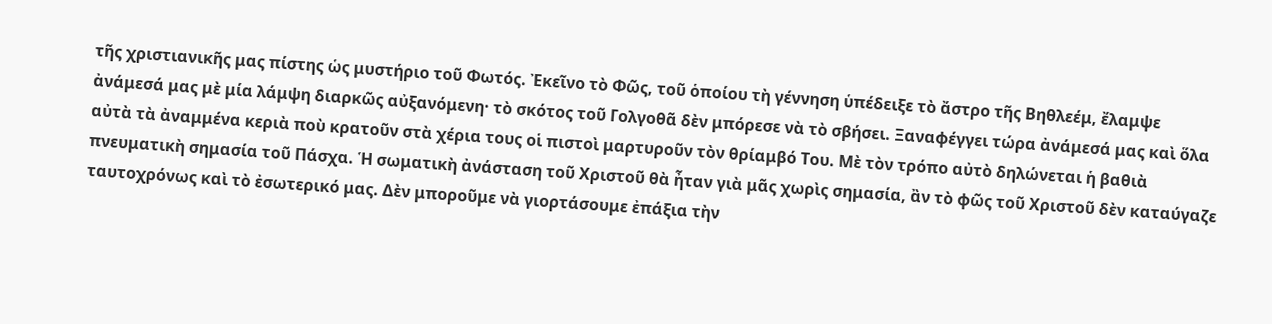τῆς χριστιανικῆς μας πίστης ὡς μυστήριο τοῦ Φωτός. Ἐκεῖνο τὸ Φῶς, τοῦ ὁποίου τὴ γέννηση ὑπέδειξε τὸ ἄστρο τῆς Βηθλεέμ, ἔλαμψε ἀνάμεσά μας μὲ μία λάμψη διαρκῶς αὐξανόμενη· τὸ σκότος τοῦ Γολγοθᾶ δὲν μπόρεσε νὰ τὸ σβήσει. Ξαναφέγγει τώρα ἀνάμεσά μας καὶ ὅλα αὐτὰ τὰ ἀναμμένα κεριὰ ποὺ κρατοῦν στὰ χέρια τους οἱ πιστοὶ μαρτυροῦν τὸν θρίαμβό Του. Μὲ τὸν τρόπο αὐτὸ δηλώνεται ἡ βαθιὰ πνευματικὴ σημασία τοῦ Πάσχα. Ἡ σωματικὴ ἀνάσταση τοῦ Χριστοῦ θὰ ἦταν γιὰ μᾶς χωρὶς σημασία, ἂν τὸ φῶς τοῦ Χριστοῦ δὲν καταύγαζε ταυτοχρόνως καὶ τὸ ἐσωτερικό μας. Δὲν μποροῦμε νὰ γιορτάσουμε ἐπάξια τὴν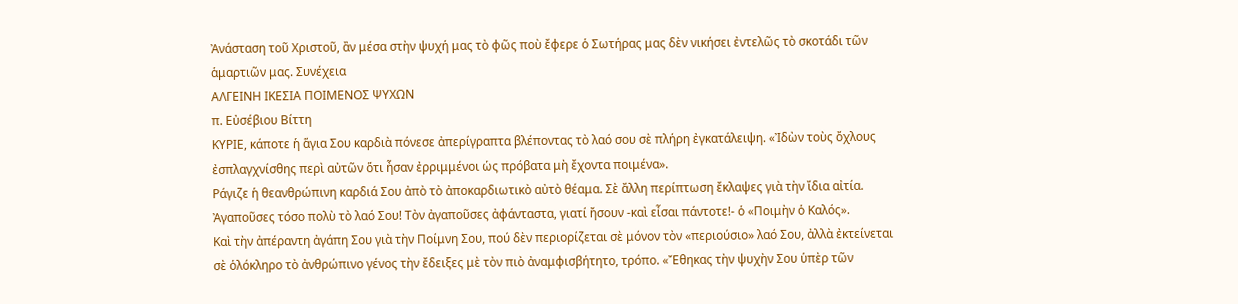Ἀνάσταση τοῦ Χριστοῦ, ἂν μέσα στὴν ψυχή μας τὸ φῶς ποὺ ἔφερε ὁ Σωτήρας μας δὲν νικήσει ἐντελῶς τὸ σκοτάδι τῶν ἁμαρτιῶν μας. Συνέχεια
ΑΛΓΕΙΝΗ ΙΚΕΣΙΑ ΠΟΙΜΕΝΟΣ ΨΥΧΩΝ
π. Εὐσέβιου Βίττη
ΚΥΡΙΕ, κάποτε ἡ ἅγια Σου καρδιὰ πόνεσε ἀπερίγραπτα βλέποντας τὸ λαό σου σὲ πλήρη ἐγκατάλειψη. «Ἰδὼν τοὺς ὄχλους ἐσπλαγχνίσθης περὶ αὐτῶν ὅτι ἦσαν ἐρριμμένοι ὡς πρόβατα μὴ ἔχοντα ποιμένα».
Ράγιζε ἡ θεανθρώπινη καρδιά Σου ἀπὸ τὸ ἀποκαρδιωτικὸ αὐτὸ θέαμα. Σὲ ἄλλη περίπτωση ἔκλαψες γιὰ τὴν ἴδια αἰτία. Ἀγαποῦσες τόσο πολὺ τὸ λαό Σου! Τὸν ἀγαποῦσες ἀφάνταστα, γιατί ἤσουν -καὶ εἶσαι πάντοτε!- ὁ «Ποιμὴν ὁ Καλός».
Καὶ τὴν ἀπέραντη ἀγάπη Σου γιὰ τὴν Ποίμνη Σου, πού δὲν περιορίζεται σὲ μόνον τὸν «περιούσιο» λαό Σου, ἀλλὰ ἐκτείνεται σὲ ὁλόκληρο τὸ ἀνθρώπινο γένος τὴν ἔδειξες μὲ τὸν πιὸ ἀναμφισβήτητο, τρόπο. «Ἔθηκας τὴν ψυχὴν Σου ὑπὲρ τῶν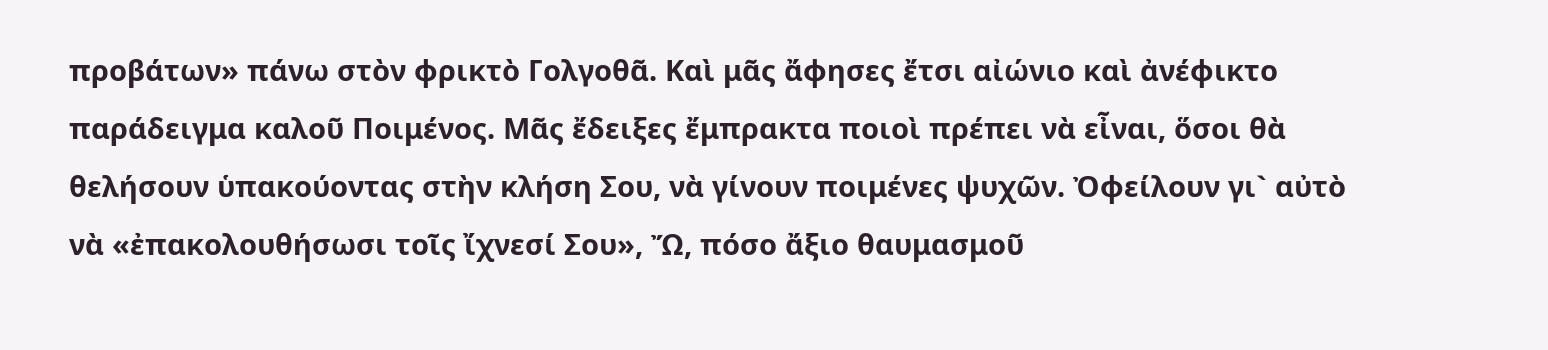προβάτων» πάνω στὸν φρικτὸ Γολγοθᾶ. Καὶ μᾶς ἄφησες ἔτσι αἰώνιο καὶ ἀνέφικτο παράδειγμα καλοῦ Ποιμένος. Μᾶς ἔδειξες ἔμπρακτα ποιοὶ πρέπει νὰ εἶναι, ὅσοι θὰ θελήσουν ὑπακούοντας στὴν κλήση Σου, νὰ γίνουν ποιμένες ψυχῶν. Ὀφείλουν γι` αὐτὸ νὰ «ἐπακολουθήσωσι τοῖς ἴχνεσί Σου», Ὤ, πόσο ἄξιο θαυμασμοῦ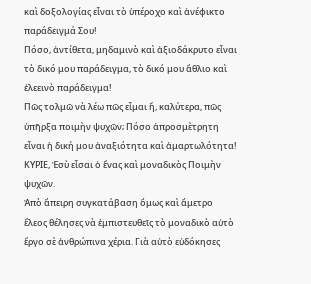καὶ δοξολογίας εἶναι τὸ ὑπέροχο καὶ ἀνέφικτο παράδειγμά Σου!
Πόσο, ἀντίθετα, μηδαμινὸ καὶ ἀξιοδάκρυτο εἶναι τὸ δικό μου παράδειγμα, τὸ δικό μου ἄθλιο καὶ ἐλεεινὸ παράδειγμα!
Πῶς τολμῶ νὰ λέω πῶς εἶμαι ἤ, καλύτερα, πῶς ὑπῆρξα ποιμὴν ψυχῶν; Πόσο ἀπροσμὲτρητη εἶναι ἡ δική μου ἀναξιότητα καὶ ἁμαρτωλότητα!
ΚΥΡΙΕ, Ἐσὺ εἶσαι ὁ ἕνας καὶ μοναδικὸς Ποιμὴν ψυχῶν.
Ἀπὸ ἄπειρη συγκατάβαση ὅμως καὶ ἄμετρο ἔλεος θέλησες νὰ ἐμπιστευθεῖς τὸ μοναδικὸ αὐτὸ ἔργο σὲ ἀνθρώπινα χέρια. Γιὰ αὐτὸ εὐδόκησες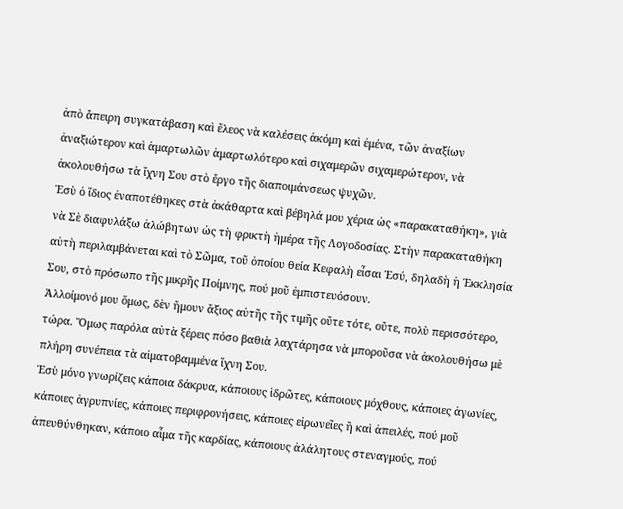ἀπὸ ἄπειρη συγκατάβαση καὶ ἔλεος νὰ καλέσεις ἀκόμη καὶ ἐμένα, τῶν ἀναξίων ἀναξιώτερον καὶ ἁμαρτωλῶν ἁμαρτωλότερο καὶ σιχαμερῶν σιχαμερώτερον, νὰ ἀκολουθήσω τὰ ἴχνη Σου στὸ ἔργο τῆς διαποιμάνσεως ψυχῶν.
Ἐσὺ ὁ ἴδιος ἐναποτέθηκες στὰ ἀκάθαρτα καὶ βέβηλά μου χέρια ὡς «παρακαταθήκη», γιὰ νὰ Σὲ διαφυλάξω ἀλώβητων ὡς τὴ φρικτὴ ἡμέρα τῆς Λογοδοσίας. Στὴν παρακαταθήκη αὐτὴ περιλαμβάνεται καὶ τὸ Σῶμα, τοῦ ὁποίου θεία Κεφαλὴ εἶσαι Ἐσύ, δηλαδὴ ἡ Ἐκκλησία Σου, στὸ πρόσωπο τῆς μικρῆς Ποίμνης, πού μοῦ ἐμπιστευόσουν.
Ἀλλοίμονό μου ὅμως, δὲν ἤμουν ἄξιος αὐτῆς τῆς τιμῆς οὔτε τότε, οὔτε, πολὺ περισσότερο, τώρα. Ὅμως παρόλα αὐτὰ ξέρεις πόσο βαθιὰ λαχτάρησα νὰ μποροῦσα νὰ ἀκολουθήσω μὲ πλήρη συνέπεια τὰ αἱματοβαμμένα ἴχνη Σου.
Ἐσὺ μόνο γνωρίζεις κάποια δάκρυα, κάποιους ἱδρῶτες, κάποιους μόχθους, κάποιες ἀγωνίες, κάποιες ἀγρυπνίες, κάποιες περιφρονήσεις, κάποιες εἰρωνεῖες ἢ καὶ ἀπειλές, πού μοῦ ἀπευθύνθηκαν, κάποιο αἷμα τῆς καρδίας, κάποιους ἀλάλητους στεναγμούς, πού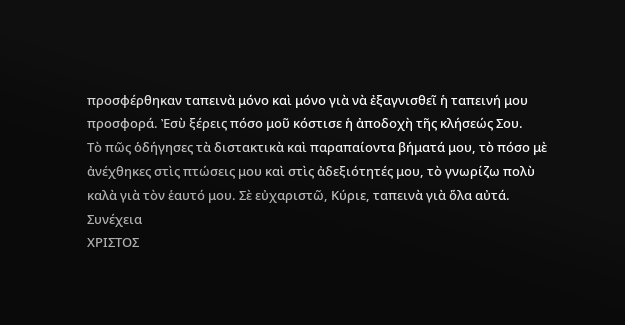προσφέρθηκαν ταπεινὰ μόνο καὶ μόνο γιὰ νὰ ἐξαγνισθεῖ ἡ ταπεινή μου προσφορά. Ἐσὺ ξέρεις πόσο μοῦ κόστισε ἡ ἀποδοχὴ τῆς κλήσεώς Σου.
Τὸ πῶς ὁδήγησες τὰ διστακτικὰ καὶ παραπαίοντα βήματά μου, τὸ πόσο μὲ ἀνέχθηκες στὶς πτώσεις μου καὶ στὶς ἀδεξιότητές μου, τὸ γνωρίζω πολὺ καλὰ γιὰ τὸν ἑαυτό μου. Σὲ εὐχαριστῶ, Κύριε, ταπεινὰ γιὰ ὅλα αὐτά. Συνέχεια
ΧΡΙΣΤΟΣ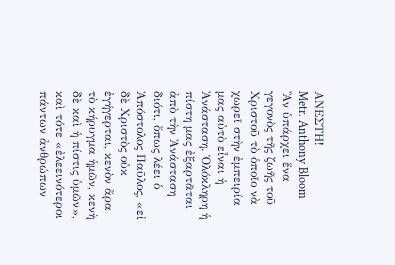ΑΝΕΣΤΗ!
Metr. Anthony Bloom
Ἂν ὑπάρχει ἕνα γεγονὸς τῆς ζωῆς τοῦ Χριστοῦ τὸ ὁποῖο νὰ χωρεῖ στὴν ἐμπειρία μας αὐτὸ εἶναι ἡ Ἀνάσταση. Ὁλόκληρη ἡ πίστη μας ἐξαρτᾶται ἀπὸ τὴν Ἀνάσταση διότι, ὅπως λέει ὁ Ἀπόστολος Παῦλος, «εἰ δὲ Χριστὸς οὐκ ἐγήγερται, κενὸν ἄρα τὸ κήρυγμα ἡμῶν, κενὴ δὲ καὶ ἡ πίστις ὑμῶν», καὶ τότε «ἐλεεινότεροι πάντων ἀνθρώπων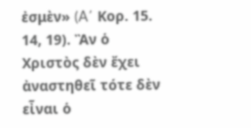ἐσμὲν» (A΄ Κορ. 15. 14, 19). Ἂν ὁ Χριστὸς δὲν ἔχει ἀναστηθεῖ τότε δὲν εἶναι ὁ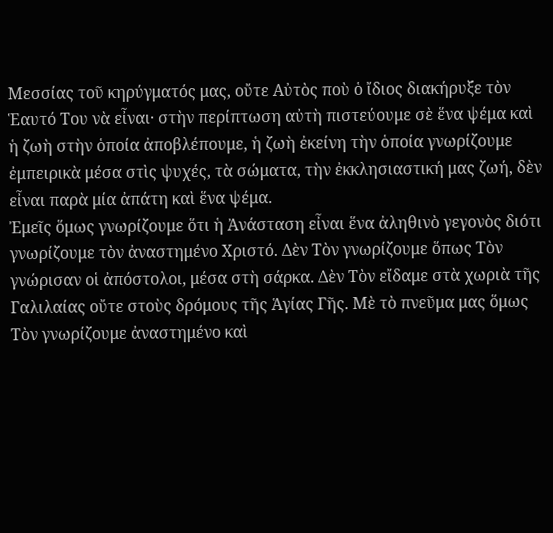Μεσσίας τοῦ κηρύγματός μας, οὔτε Αὐτὸς ποὺ ὁ ἴδιος διακήρυξε τὸν Ἑαυτό Του νὰ εἶναι· στὴν περίπτωση αὐτὴ πιστεύουμε σὲ ἕνα ψέμα καὶ ἡ ζωὴ στὴν ὁποία ἀποβλέπουμε, ἡ ζωὴ ἐκείνη τὴν ὁποία γνωρίζουμε ἐμπειρικὰ μέσα στὶς ψυχές, τὰ σώματα, τὴν ἐκκλησιαστική μας ζωή, δὲν εἶναι παρὰ μία ἀπάτη καὶ ἕνα ψέμα.
Ἐμεῖς ὅμως γνωρίζουμε ὅτι ἡ Ἀνάσταση εἶναι ἕνα ἀληθινὸ γεγονὸς διότι γνωρίζουμε τὸν ἀναστημένο Χριστό. Δὲν Τὸν γνωρίζουμε ὅπως Τὸν γνώρισαν οἱ ἀπόστολοι, μέσα στὴ σάρκα. Δὲν Τὸν εἴδαμε στὰ χωριὰ τῆς Γαλιλαίας οὔτε στοὺς δρόμους τῆς Ἁγίας Γῆς. Μὲ τὸ πνεῦμα μας ὅμως Τὸν γνωρίζουμε ἀναστημένο καὶ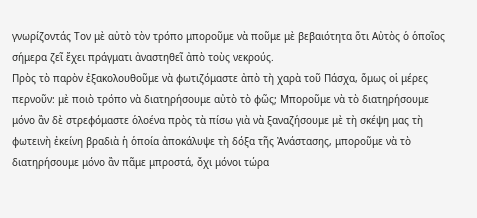γνωρίζοντάς Τον μὲ αὐτὸ τὸν τρόπο μποροῦμε νὰ ποῦμε μὲ βεβαιότητα ὅτι Αὐτὸς ὁ ὁποῖος σήμερα ζεῖ ἔχει πράγματι ἀναστηθεῖ ἀπὸ τοὺς νεκρούς.
Πρὸς τὸ παρὸν ἐξακολουθοῦμε νὰ φωτιζόμαστε ἀπὸ τὴ χαρὰ τοῦ Πάσχα, ὅμως οἱ μέρες περνοῦν: μὲ ποιὸ τρόπο νὰ διατηρήσουμε αὐτὸ τὸ φῶς; Μποροῦμε νὰ τὸ διατηρήσουμε μόνο ἂν δὲ στρεφόμαστε ὁλοένα πρὸς τὰ πίσω γιὰ νὰ ξαναζήσουμε μὲ τὴ σκέψη μας τὴ φωτεινὴ ἐκείνη βραδιὰ ἡ ὁποία ἀποκάλυψε τὴ δόξα τῆς Ἀνάστασης, μποροῦμε νὰ τὸ διατηρήσουμε μόνο ἂν πᾶμε μπροστά, ὄχι μόνοι τώρα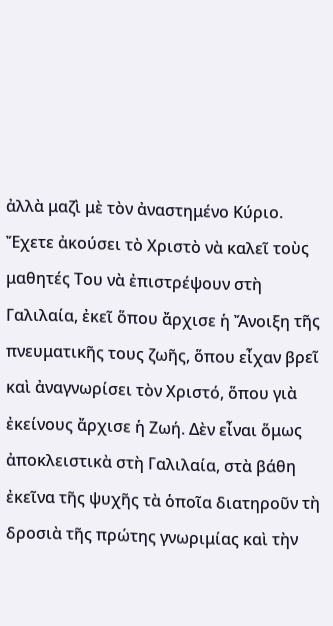ἀλλὰ μαζὶ μὲ τὸν ἀναστημένο Κύριο. Ἔχετε ἀκούσει τὸ Χριστὸ νὰ καλεῖ τοὺς μαθητές Του νὰ ἐπιστρέψουν στὴ Γαλιλαία, ἐκεῖ ὅπου ἄρχισε ἡ Ἄνοιξη τῆς πνευματικῆς τους ζωῆς, ὅπου εἶχαν βρεῖ καὶ ἀναγνωρίσει τὸν Χριστό, ὅπου γιὰ ἐκείνους ἄρχισε ἡ Ζωή. Δὲν εἶναι ὅμως ἀποκλειστικὰ στὴ Γαλιλαία, στὰ βάθη ἐκεῖνα τῆς ψυχῆς τὰ ὁποῖα διατηροῦν τὴ δροσιὰ τῆς πρώτης γνωριμίας καὶ τὴν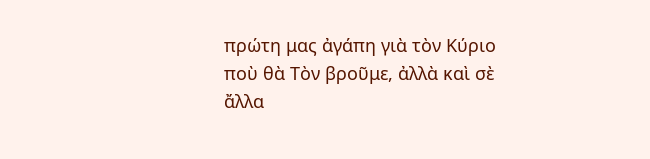πρώτη μας ἀγάπη γιὰ τὸν Κύριο ποὺ θὰ Τὸν βροῦμε, ἀλλὰ καὶ σὲ ἄλλα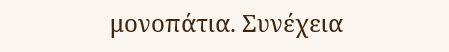μονοπάτια. Συνέχεια